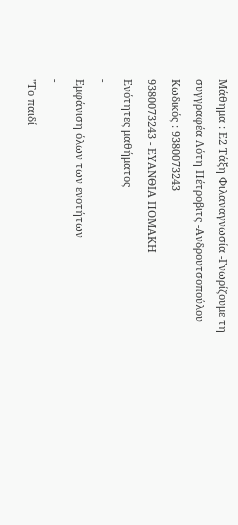Μάθημα : Ε2 Τάξη Φιλαναγνωσία -Γνωρίζουμε τη συγγραφέα Λότη Πέτροβιτς -Ανδρουτσοπούλου
Κωδικός : 9380073243
9380073243 - ΕΥΑΝΘΙΑ ΠΟΜΑΚΗ
Ενότητες μαθήματος
-
Εμφάνιση όλων των ενοτήτων
-
"Το παιδί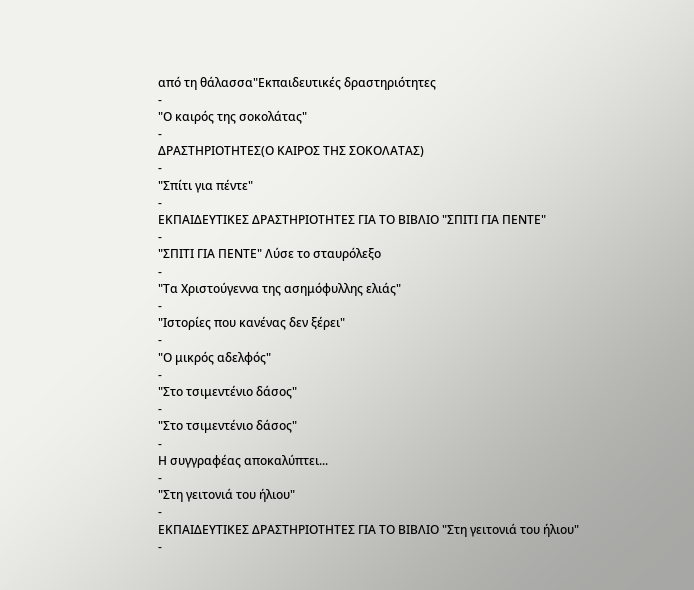από τη θάλασσα"Εκπαιδευτικές δραστηριότητες
-
"Ο καιρός της σοκολάτας"
-
ΔΡΑΣΤΗΡΙΟΤΗΤΕΣ(Ο ΚΑΙΡΟΣ ΤΗΣ ΣΟΚΟΛΑΤΑΣ)
-
"Σπίτι για πέντε"
-
ΕΚΠΑΙΔΕΥΤΙΚΕΣ ΔΡΑΣΤΗΡΙΟΤΗΤΕΣ ΓΙΑ ΤΟ ΒΙΒΛΙΟ "ΣΠΙΤΙ ΓΙΑ ΠΕΝΤΕ"
-
"ΣΠΙΤΙ ΓΙΑ ΠΕΝΤΕ" Λύσε το σταυρόλεξο
-
"Τα Χριστούγεννα της ασημόφυλλης ελιάς"
-
"Ιστορίες που κανένας δεν ξέρει"
-
"Ο μικρός αδελφός"
-
"Στο τσιμεντένιο δάσος"
-
"Στο τσιμεντένιο δάσος"
-
Η συγγραφέας αποκαλύπτει...
-
"Στη γειτονιά του ήλιου"
-
ΕΚΠΑΙΔΕΥΤΙΚΕΣ ΔΡΑΣΤΗΡΙΟΤΗΤΕΣ ΓΙΑ ΤΟ ΒΙΒΛΙΟ "Στη γειτονιά του ήλιου"
-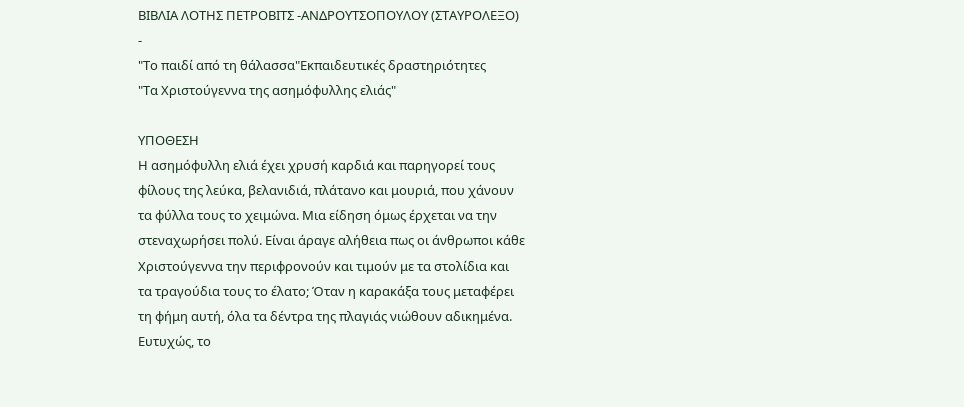ΒΙΒΛΙΑ ΛΟΤΗΣ ΠΕΤΡΟΒΙΤΣ -ΑΝΔΡΟΥΤΣΟΠΟΥΛΟΥ (ΣΤΑΥΡΟΛΕΞΟ)
-
"Το παιδί από τη θάλασσα"Εκπαιδευτικές δραστηριότητες
"Τα Χριστούγεννα της ασημόφυλλης ελιάς"

ΥΠΟΘΕΣΗ
Η ασημόφυλλη ελιά έχει χρυσή καρδιά και παρηγορεί τους φίλους της λεύκα, βελανιδιά, πλάτανο και μουριά, που χάνουν τα φύλλα τους το χειμώνα. Μια είδηση όμως έρχεται να την στεναχωρήσει πολύ. Είναι άραγε αλήθεια πως οι άνθρωποι κάθε Χριστούγεννα την περιφρονούν και τιμούν με τα στολίδια και τα τραγούδια τους το έλατο; Όταν η καρακάξα τους μεταφέρει τη φήμη αυτή, όλα τα δέντρα της πλαγιάς νιώθουν αδικημένα. Ευτυχώς, το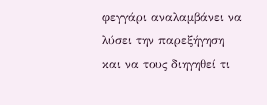φεγγάρι αναλαμβάνει να λύσει την παρεξήγηση και να τους διηγηθεί τι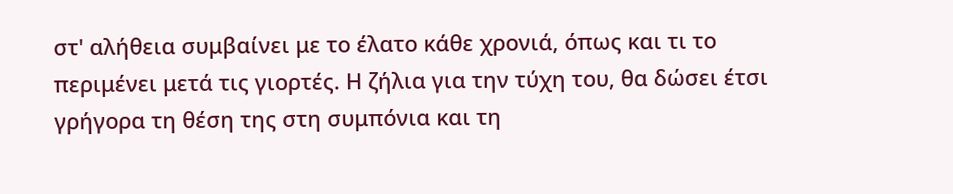στ' αλήθεια συμβαίνει με το έλατο κάθε χρονιά, όπως και τι το περιμένει μετά τις γιορτές. Η ζήλια για την τύχη του, θα δώσει έτσι γρήγορα τη θέση της στη συμπόνια και τη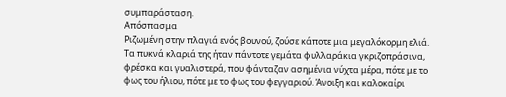συμπαράσταση.
Απόσπασμα
Ριζωμένη στην πλαγιά ενός βουνού, ζούσε κάποτε μια μεγαλόκορμη ελιά. Τα πυκνά κλαριά της ήταν πάντοτε γεμάτα φυλλαράκια γκριζοπράσινα, φρέσκα και γυαλιστερά, που φάνταζαν ασημένια νύχτα μέρα, πότε με το φως του ήλιου, πότε με το φως του φεγγαριού. Άνοιξη και καλοκαίρι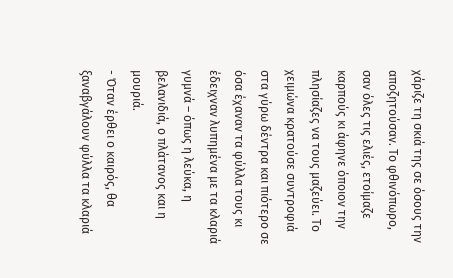χάριζε τη σκιά της σε όσους την αποζητούσαν. Το φθινόπωρο, σαν όλες τις ελιές, ετοίμαζε καρπούς κι άφηνε όποιον την πλησίαζες να τους μαζεύει. Το χειμώνα κρατούσε συντροφιά στα γύρω δέντρα και πιότερο σε όσα έχαναν τα φύλλα τους κι έδειχναν λυπημένα με τα κλαριά γυμνά – όπως η λεύκα, η βελανιδιά, ο πλάτανος και η μουριά.
- Όταν έρθει ο καιρός, θα ξαναβγάλουν φύλλα τα κλαριά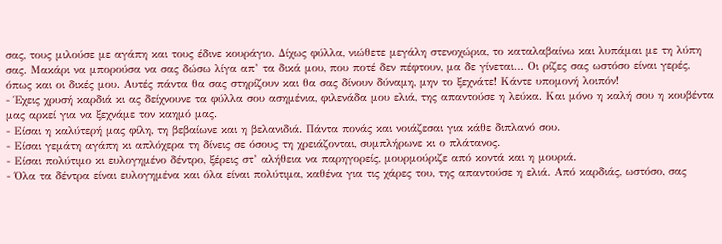σας, τους μιλούσε με αγάπη και τους έδινε κουράγιο. Δίχως φύλλα, νιώθετε μεγάλη στενοχώρια, το καταλαβαίνω και λυπάμαι με τη λύπη σας. Μακάρι να μπορούσα να σας δώσω λίγα απ’ τα δικά μου, που ποτέ δεν πέφτουν, μα δε γίνεται… Οι ρίζες σας ωστόσο είναι γερές, όπως και οι δικές μου. Αυτές πάντα θα σας στηρίζουν και θα σας δίνουν δύναμη, μην το ξεχνάτε! Κάντε υπομονή λοιπόν!
- Έχεις χρυσή καρδιά κι ας δείχνουνε τα φύλλα σου ασημένια, φιλενάδα μου ελιά, της απαντούσε η λεύκα. Και μόνο η καλή σου η κουβέντα μας αρκεί για να ξεχνάμε τον καημό μας.
- Είσαι η καλύτερή μας φίλη, τη βεβαίωνε και η βελανιδιά. Πάντα πονάς και νοιάζεσαι για κάθε διπλανό σου.
- Είσαι γεμάτη αγάπη κι απλόχερα τη δίνεις σε όσους τη χρειάζονται, συμπλήρωνε κι ο πλάτανος.
- Είσαι πολύτιμο κι ευλογημένο δέντρο, ξέρεις στ’ αλήθεια να παρηγορείς, μουρμούριζε από κοντά και η μουριά.
- Όλα τα δέντρα είναι ευλογημένα και όλα είναι πολύτιμα, καθένα για τις χάρες του, της απαντούσε η ελιά. Από καρδιάς, ωστόσο, σας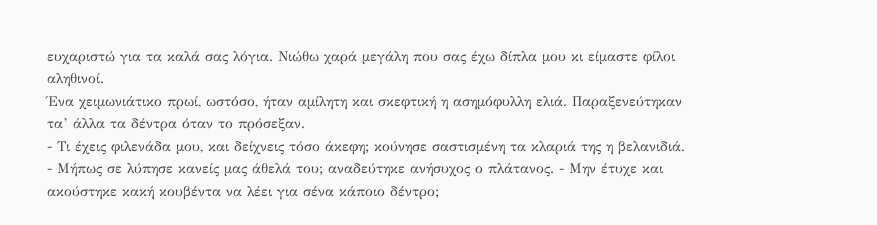ευχαριστώ για τα καλά σας λόγια. Νιώθω χαρά μεγάλη που σας έχω δίπλα μου κι είμαστε φίλοι αληθινοί.
Ένα χειμωνιάτικο πρωί, ωστόσο, ήταν αμίλητη και σκεφτική η ασημόφυλλη ελιά. Παραξενεύτηκαν τα’ άλλα τα δέντρα όταν το πρόσεξαν.
- Τι έχεις φιλενάδα μου, και δείχνεις τόσο άκεφη; κούνησε σαστισμένη τα κλαριά της η βελανιδιά.
- Μήπως σε λύπησε κανείς μας άθελά του; αναδεύτηκε ανήσυχος ο πλάτανος. - Μην έτυχε και ακούστηκε κακή κουβέντα να λέει για σένα κάποιο δέντρο;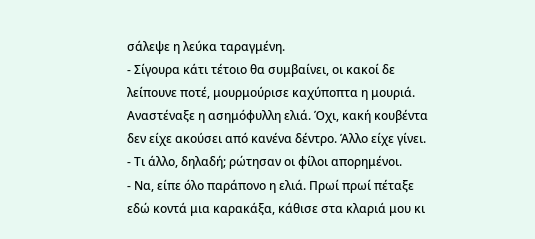σάλεψε η λεύκα ταραγμένη.
- Σίγουρα κάτι τέτοιο θα συμβαίνει, οι κακοί δε λείπουνε ποτέ, μουρμούρισε καχύποπτα η μουριά. Αναστέναξε η ασημόφυλλη ελιά. Όχι, κακή κουβέντα δεν είχε ακούσει από κανένα δέντρο. Άλλο είχε γίνει.
- Τι άλλο, δηλαδή; ρώτησαν οι φίλοι απορημένοι.
- Να, είπε όλο παράπονο η ελιά. Πρωί πρωί πέταξε εδώ κοντά μια καρακάξα, κάθισε στα κλαριά μου κι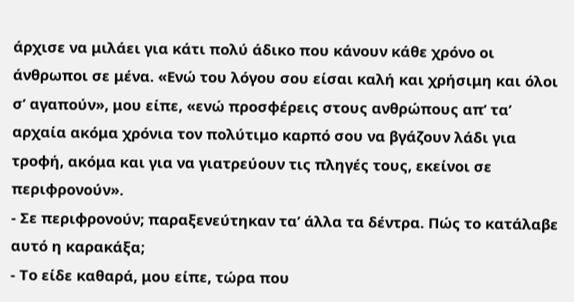άρχισε να μιλάει για κάτι πολύ άδικο που κάνουν κάθε χρόνο οι άνθρωποι σε μένα. «Ενώ του λόγου σου είσαι καλή και χρήσιμη και όλοι σ’ αγαπούν», μου είπε, «ενώ προσφέρεις στους ανθρώπους απ’ τα’ αρχαία ακόμα χρόνια τον πολύτιμο καρπό σου να βγάζουν λάδι για τροφή, ακόμα και για να γιατρεύουν τις πληγές τους, εκείνοι σε περιφρονούν».
- Σε περιφρονούν; παραξενεύτηκαν τα’ άλλα τα δέντρα. Πώς το κατάλαβε αυτό η καρακάξα;
- Το είδε καθαρά, μου είπε, τώρα που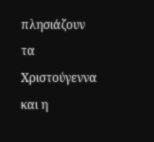πλησιάζουν τα Χριστούγεννα και η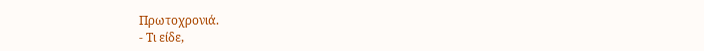Πρωτοχρονιά.
- Τι είδε,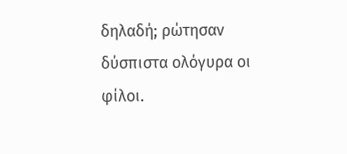δηλαδή; ρώτησαν δύσπιστα ολόγυρα οι φίλοι.